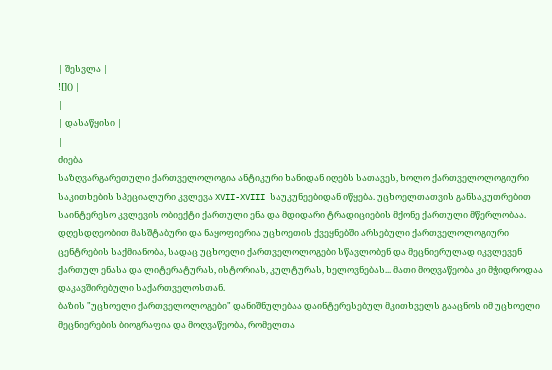| შესვლა |
![]() |
|
| დასაწყისი |
|
ძიება
საზღვარგარეთული ქართველოლოგია ანტიკური ხანიდან იღებს სათავეს, ხოლო ქართველოლოგიური საკითხების სპეციალური კვლევა XVII-XVIII საუკუნეებიდან იწყება. უცხოელთათვის განსაკუთრებით საინტერესო კვლევის ობიექტი ქართული ენა და მდიდარი ტრადიციების მქონე ქართული მწერლობაა. დღესდღეობით მასშტაბური და ნაყოფიერია უცხოეთის ქვეყნებში არსებული ქართველოლოგიური ცენტრების საქმიანობა, სადაც უცხოელი ქართველოლოგები სწავლობენ და მეცნიერულად იკვლევენ ქართულ ენასა და ლიტერატურას, ისტორიას, კულტურას, ხელოვნებას... მათი მოღვაწეობა კი მჭიდროდაა დაკავშირებული საქართველოსთან.
ბაზის "უცხოელი ქართველოლოგები" დანიშნულებაა დაინტერესებულ მკითხველს გააცნოს იმ უცხოელი მეცნიერების ბიოგრაფია და მოღვაწეობა, რომელთა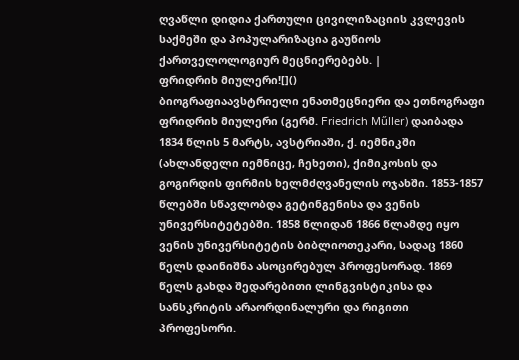ღვაწლი დიდია ქართული ცივილიზაციის კვლევის საქმეში და პოპულარიზაცია გაუწიოს ქართველოლოგიურ მეცნიერებებს. |
ფრიდრიხ მიულერი![]()
ბიოგრაფიაავსტრიელი ენათმეცნიერი და ეთნოგრაფი ფრიდრიხ მიულერი (გერმ. Friedrich Műller) დაიბადა 1834 წლის 5 მარტს, ავსტრიაში, ქ. იემნიკში (ახლანდელი იემნიცე, ჩეხეთი), ქიმიკოსის და გოგირდის ფირმის ხელმძღვანელის ოჯახში. 1853-1857 წლებში სწავლობდა გეტინგენისა და ვენის უნივერსიტეტებში. 1858 წლიდან 1866 წლამდე იყო ვენის უნივერსიტეტის ბიბლიოთეკარი, სადაც 1860 წელს დაინიშნა ასოცირებულ პროფესორად. 1869 წელს გახდა შედარებითი ლინგვისტიკისა და სანსკრიტის არაორდინალური და რიგითი პროფესორი.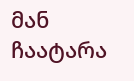მან ჩაატარა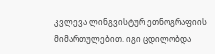კვლევა ლინგვისტურ ეთნოგრაფიის მიმართულებით. იგი ცდილობდა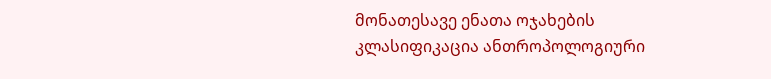მონათესავე ენათა ოჯახების კლასიფიკაცია ანთროპოლოგიური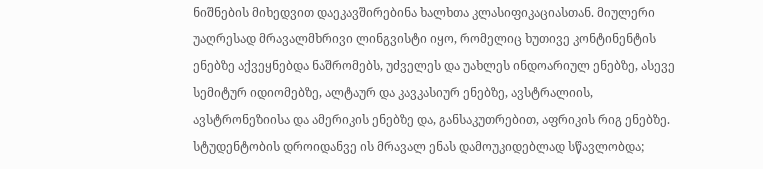ნიშნების მიხედვით დაეკავშირებინა ხალხთა კლასიფიკაციასთან. მიულერი უაღრესად მრავალმხრივი ლინგვისტი იყო, რომელიც ხუთივე კონტინენტის ენებზე აქვეყნებდა ნაშრომებს, უძველეს და უახლეს ინდოარიულ ენებზე, ასევე სემიტურ იდიომებზე, ალტაურ და კავკასიურ ენებზე, ავსტრალიის, ავსტრონეზიისა და ამერიკის ენებზე და, განსაკუთრებით, აფრიკის რიგ ენებზე. სტუდენტობის დროიდანვე ის მრავალ ენას დამოუკიდებლად სწავლობდა;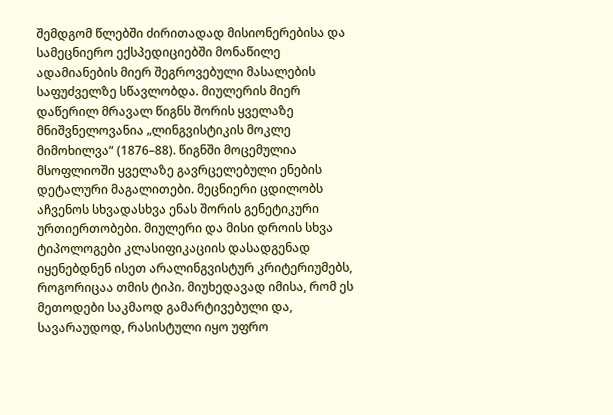შემდგომ წლებში ძირითადად მისიონერებისა და სამეცნიერო ექსპედიციებში მონაწილე ადამიანების მიერ შეგროვებული მასალების საფუძველზე სწავლობდა. მიულერის მიერ დაწერილ მრავალ წიგნს შორის ყველაზე მნიშვნელოვანია „ლინგვისტიკის მოკლე მიმოხილვა“ (1876–88). წიგნში მოცემულია მსოფლიოში ყველაზე გავრცელებული ენების დეტალური მაგალითები. მეცნიერი ცდილობს აჩვენოს სხვადასხვა ენას შორის გენეტიკური ურთიერთობები. მიულერი და მისი დროის სხვა ტიპოლოგები კლასიფიკაციის დასადგენად იყენებდნენ ისეთ არალინგვისტურ კრიტერიუმებს, როგორიცაა თმის ტიპი. მიუხედავად იმისა, რომ ეს მეთოდები საკმაოდ გამარტივებული და, სავარაუდოდ, რასისტული იყო უფრო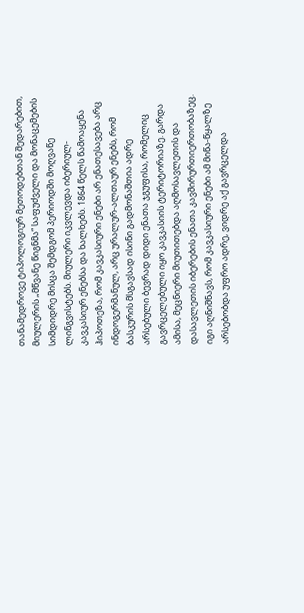თანამედროვე ტიპოლოგიურ მეთოდებთან შედარებით, მიულერის „მწვანე წიგნმა“ საფუძველი და მონაცემების სიმდიდრე მისცა შემდგომ პერიოდში მოღვაწე ლინგვისტებს. მიულერი იკვლევდა იბერიულ-კავკასიურ ენებსა და ხალხებს. 1864 წელს წამოაყენა ჰიპოთეზა, რომ კავკასიური ენები არ ენათესავება არც ინდოგერმანულ, არც ურალურ-ალთაურ ენებს, რომ ბასკურის მსგავსად ისინი გადმონაშთია ადრე არსებული ბევრად დიდი ენათა ჯგუფისა, რომელიც გავრცელებული იყო კავკასიის ტერიტორიაზე. გარდა ამისა, მეცნიერი მიუთითებდა აღმოსავლეთის და დასავლეთის იბერების ენათა კავშირურთიერთობაზეც. იგი აღნიშნავს, რომ კავკასიური ენები ამ მიწა-წყალზე არსებობდა უფრო ადრე, ვიდრე აქ გავრცელდა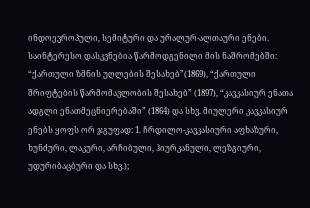ინდოევროპული, სემიტური და ურალურ-ალთაური ენები. საინტერესო დასკვნებია წარმოდგენილი მის ნაშრომებში: “ქართული ზმნის უღლების შესახებ”(1869), “ქართული შრიფტების წარმომავლობის შესახებ” (1897), “კავკასიურ ენათა ადგლი ენათმეცნიერებაში” (1864) და სხვ. მიულერი კავკასიურ ენებს ყოფს ორ ჯგუფად: 1. ჩრდილო-კავკასიური აფხაზური, ხუნძური, ლაკური, არჩიბული, ჰიურკანული, ლეზგიური, უდურიბაცბური და სხვ.);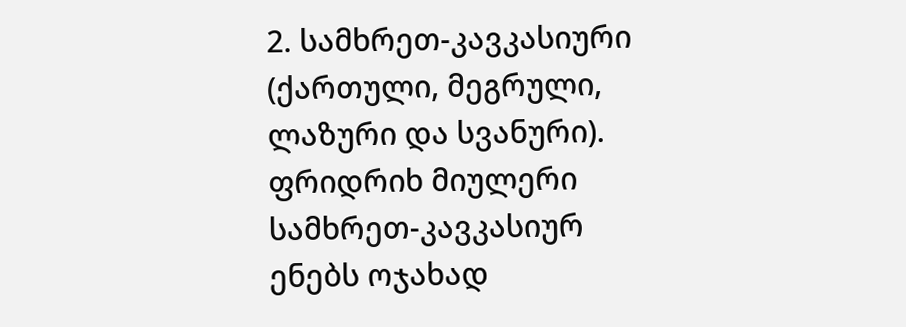2. სამხრეთ-კავკასიური (ქართული, მეგრული, ლაზური და სვანური). ფრიდრიხ მიულერი სამხრეთ-კავკასიურ ენებს ოჯახად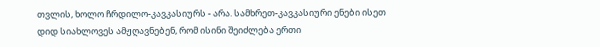თვლის, ხოლო ჩრდილო-კავკასიურს - არა. სამხრეთ-კავკასიური ენები ისეთ დიდ სიახლოვეს ამჟღავნებენ, რომ ისინი შეიძლება ერთი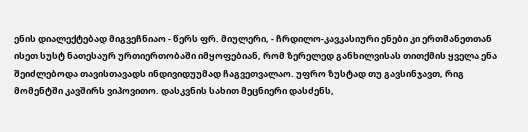ენის დიალექტებად მიგვეჩნიაო - წერს ფრ. მიულერი, - ჩრდილო-კავკასიური ენები კი ერთმანეთთან ისეთ სუსტ ნათესაურ ურთიერთობაში იმყოფებიან, რომ ზერელედ განხილვისას თითქმის ყველა ენა შეიძლებოდა თავისთავადს ინდივიდუუმად ჩაგვეთვალაო. უფრო ზუსტად თუ გავსინჯავთ, რიგ მომენტში კავშირს ვიპოვითო. დასკვნის სახით მეცნიერი დასძენს,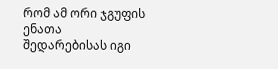რომ ამ ორი ჯგუფის ენათა შედარებისას იგი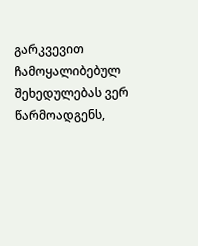გარკვევით ჩამოყალიბებულ შეხედულებას ვერ წარმოადგენს,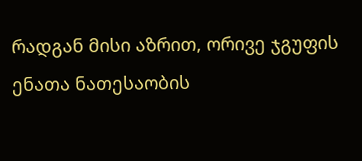რადგან მისი აზრით, ორივე ჯგუფის ენათა ნათესაობის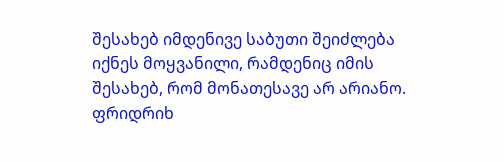შესახებ იმდენივე საბუთი შეიძლება იქნეს მოყვანილი, რამდენიც იმის შესახებ, რომ მონათესავე არ არიანო. ფრიდრიხ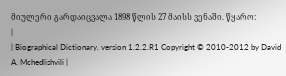მიულერი გარდაიცვალა 1898 წლის 27 მაისს ვენაში. წყარო:
|
| Biographical Dictionary. version 1.2.2.R1 Copyright © 2010-2012 by David A. Mchedlishvili |